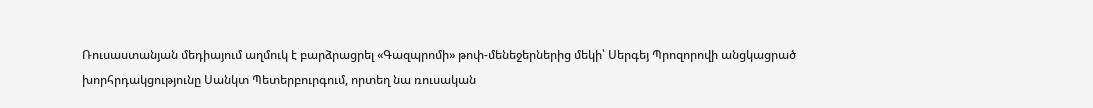Ռուսաստանյան մեդիայում աղմուկ է բարձրացրել «Գազպրոմի» թոփ-մենեջերներից մեկի՝ Սերգեյ Պրոզորովի անցկացրած խորհրդակցությունը Սանկտ Պետերբուրգում, որտեղ նա ռուսական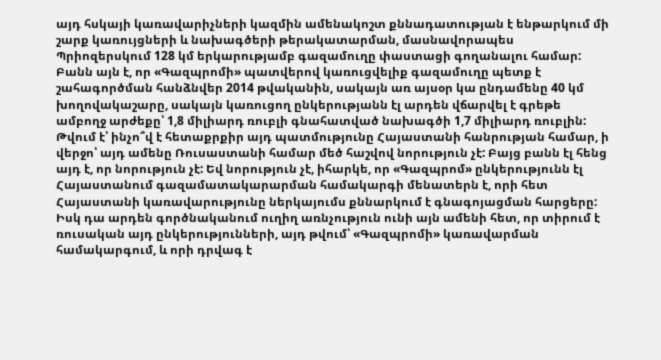այդ հսկայի կառավարիչների կազմին ամենակոշտ քննադատության է ենթարկում մի շարք կառույցների և նախագծերի թերակատարման, մասնավորապես Պրիոզերսկում 128 կմ երկարությամբ գազամուղը փաստացի գողանալու համար: Բանն այն է, որ «Գազպրոմի» պատվերով կառուցվելիք գազամուղը պետք է շահագործման հանձնվեր 2014 թվականին, սակայն առ այսօր կա ընդամենը 40 կմ խողովակաշարը, սակայն կառուցող ընկերությանն էլ արդեն վճարվել է գրեթե ամբողջ արժեքը՝ 1,8 միլիարդ ռուբլի գնահատված նախագծի 1,7 միլիարդ ռուբլին:
Թվում է՝ ինչո՞վ է հետաքրքիր այդ պատմությունը Հայաստանի հանրության համար, ի վերջո՝ այդ ամենը Ռուսաստանի համար մեծ հաշվով նորություն չէ: Բայց բանն էլ հենց այդ է, որ նորություն չէ: Եվ նորություն չէ, իհարկե, որ «Գազպրոմ» ընկերությունն էլ Հայաստանում գազամատակարարման համակարգի մենատերն է, որի հետ Հայաստանի կառավարությունը ներկայումս քննարկում է գնագոյացման հարցերը: Իսկ դա արդեն գործնականում ուղիղ առնչություն ունի այն ամենի հետ, որ տիրում է ռուսական այդ ընկերությունների, այդ թվում՝ «Գազպրոմի» կառավարման համակարգում, և որի դրվագ է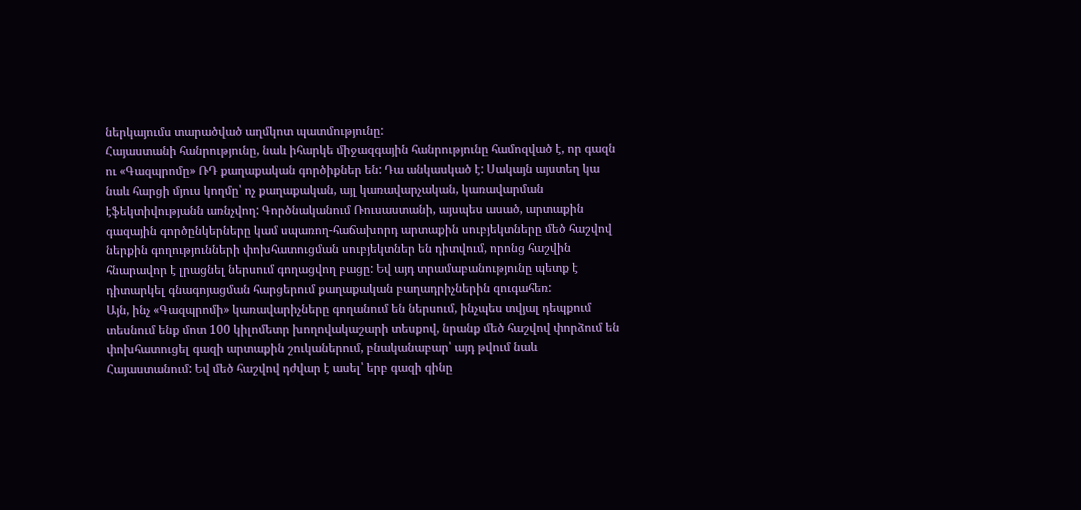ներկայումս տարածված աղմկոտ պատմությունը:
Հայաստանի հանրությունը, նաև իհարկե միջազգային հանրությունը համոզված է, որ գազն ու «Գազպրոմը» ՌԴ քաղաքական գործիքներ են: Դա անկասկած է: Սակայն այստեղ կա նաև հարցի մյուս կողմը՝ ոչ քաղաքական, այլ կառավարչական, կառավարման էֆեկտիվությանն առնչվող: Գործնականում Ռուսաստանի, այսպես ասած, արտաքին գազային գործընկերները կամ սպառող-հաճախորդ արտաքին սուբյեկտները մեծ հաշվով ներքին գողությունների փոխհատուցման սուբյեկտներ են դիտվում, որոնց հաշվին հնարավոր է լրացնել ներսում գողացվող բացը: Եվ այդ տրամաբանությունը պետք է դիտարկել գնագոյացման հարցերում քաղաքական բաղադրիչներին զուգահեռ:
Այն, ինչ «Գազպրոմի» կառավարիչները գողանում են ներսում, ինչպես տվյալ դեպքում տեսնում ենք մոտ 100 կիլոմետր խողովակաշարի տեսքով, նրանք մեծ հաշվով փորձում են փոխհատուցել գազի արտաքին շուկաներում, բնականաբար՝ այդ թվում նաև Հայաստանում: Եվ մեծ հաշվով դժվար է ասել՝ երբ գազի գինը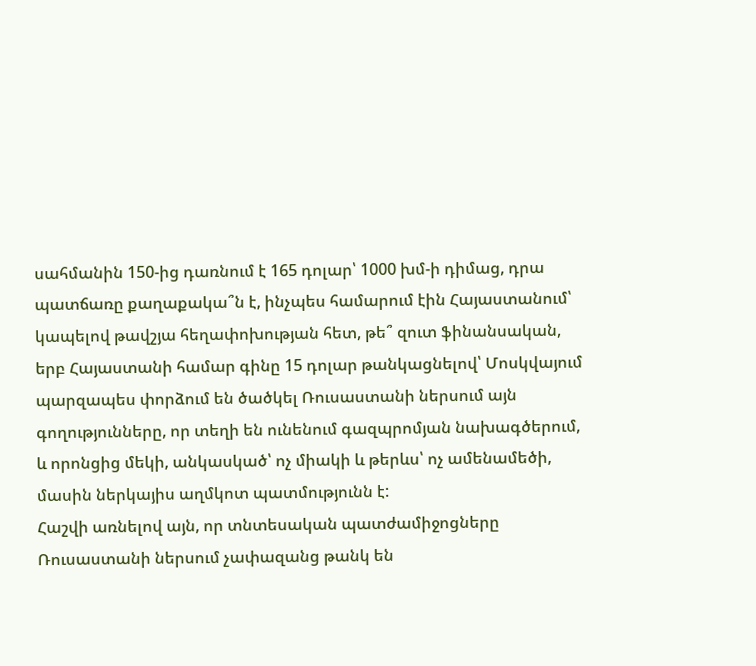սահմանին 150-ից դառնում է 165 դոլար՝ 1000 խմ-ի դիմաց, դրա պատճառը քաղաքակա՞ն է, ինչպես համարում էին Հայաստանում՝ կապելով թավշյա հեղափոխության հետ, թե՞ զուտ ֆինանսական, երբ Հայաստանի համար գինը 15 դոլար թանկացնելով՝ Մոսկվայում պարզապես փորձում են ծածկել Ռուսաստանի ներսում այն գողությունները, որ տեղի են ունենում գազպրոմյան նախագծերում, և որոնցից մեկի, անկասկած՝ ոչ միակի և թերևս՝ ոչ ամենամեծի, մասին ներկայիս աղմկոտ պատմությունն է:
Հաշվի առնելով այն, որ տնտեսական պատժամիջոցները Ռուսաստանի ներսում չափազանց թանկ են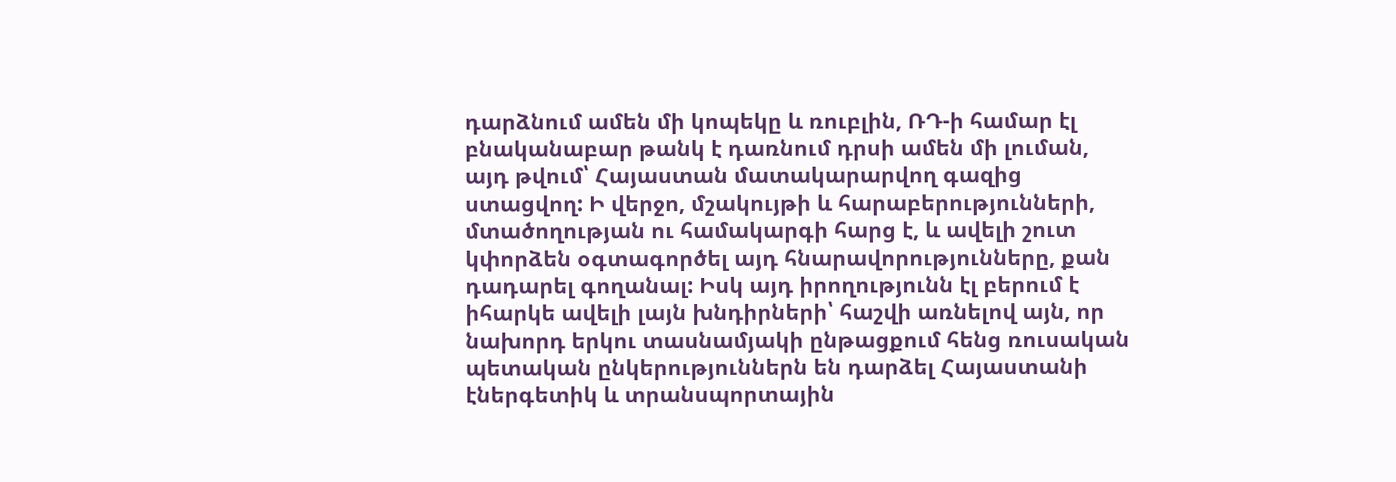դարձնում ամեն մի կոպեկը և ռուբլին, ՌԴ-ի համար էլ բնականաբար թանկ է դառնում դրսի ամեն մի լուման, այդ թվում՝ Հայաստան մատակարարվող գազից ստացվող: Ի վերջո, մշակույթի և հարաբերությունների, մտածողության ու համակարգի հարց է, և ավելի շուտ կփորձեն օգտագործել այդ հնարավորությունները, քան դադարել գողանալ: Իսկ այդ իրողությունն էլ բերում է իհարկե ավելի լայն խնդիրների՝ հաշվի առնելով այն, որ նախորդ երկու տասնամյակի ընթացքում հենց ռուսական պետական ընկերություններն են դարձել Հայաստանի էներգետիկ և տրանսպորտային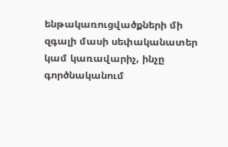ենթակառուցվածքների մի զգալի մասի սեփականատեր կամ կառավարիչ, ինչը գործնականում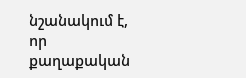նշանակում է, որ քաղաքական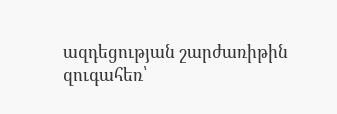ազդեցության շարժառիթին զուգահեռ՝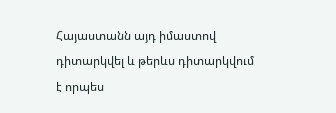Հայաստանն այդ իմաստով դիտարկվել և թերևս դիտարկվում է որպես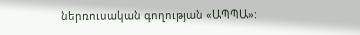ներռուսական գողության «ԱՊՊԱ»: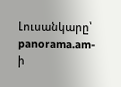Լուսանկարը՝ panorama.am-ի